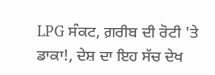LPG ਸੰਕਟ, ਗ਼ਰੀਬ ਦੀ ਰੋਟੀ 'ਤੇ ਡਾਕਾ!, ਦੇਸ਼ ਦਾ ਇਹ ਸੱਚ ਦੇਖ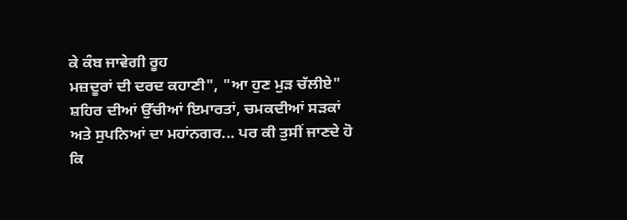ਕੇ ਕੰਬ ਜਾਵੇਗੀ ਰੂਹ
ਮਜ਼ਦੂਰਾਂ ਦੀ ਦਰਦ ਕਹਾਣੀ", "ਆ ਹੁਣ ਮੁੜ ਚੱਲੀਏ"
ਸ਼ਹਿਰ ਦੀਆਂ ਉੱਚੀਆਂ ਇਮਾਰਤਾਂ, ਚਮਕਦੀਆਂ ਸੜਕਾਂ ਅਤੇ ਸੁਪਨਿਆਂ ਦਾ ਮਹਾਂਨਗਰ... ਪਰ ਕੀ ਤੁਸੀਂ ਜਾਣਦੇ ਹੋ ਕਿ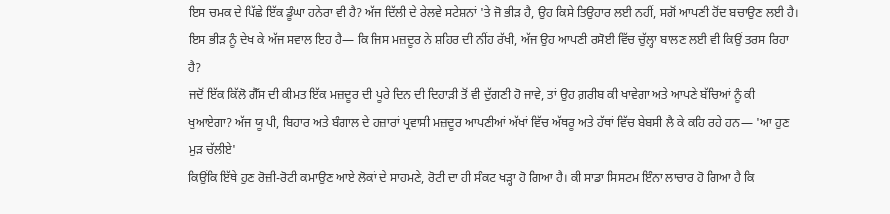ਇਸ ਚਮਕ ਦੇ ਪਿੱਛੇ ਇੱਕ ਡੂੰਘਾ ਹਨੇਰਾ ਵੀ ਹੈ? ਅੱਜ ਦਿੱਲੀ ਦੇ ਰੇਲਵੇ ਸਟੇਸ਼ਨਾਂ 'ਤੇ ਜੋ ਭੀੜ ਹੈ, ਉਹ ਕਿਸੇ ਤਿਉਹਾਰ ਲਈ ਨਹੀਂ, ਸਗੋਂ ਆਪਣੀ ਹੋਂਦ ਬਚਾਉਣ ਲਈ ਹੈ।
ਇਸ ਭੀੜ ਨੂੰ ਦੇਖ ਕੇ ਅੱਜ ਸਵਾਲ ਇਹ ਹੈ— ਕਿ ਜਿਸ ਮਜ਼ਦੂਰ ਨੇ ਸ਼ਹਿਰ ਦੀ ਨੀਂਹ ਰੱਖੀ, ਅੱਜ ਉਹ ਆਪਣੀ ਰਸੋਈ ਵਿੱਚ ਚੁੱਲ੍ਹਾ ਬਾਲਣ ਲਈ ਵੀ ਕਿਉਂ ਤਰਸ ਰਿਹਾ ਹੈ?
ਜਦੋਂ ਇੱਕ ਕਿੱਲੋ ਗੈੱਸ ਦੀ ਕੀਮਤ ਇੱਕ ਮਜ਼ਦੂਰ ਦੀ ਪੂਰੇ ਦਿਨ ਦੀ ਦਿਹਾੜੀ ਤੋਂ ਵੀ ਦੁੱਗਣੀ ਹੋ ਜਾਵੇ, ਤਾਂ ਉਹ ਗ਼ਰੀਬ ਕੀ ਖਾਵੇਗਾ ਅਤੇ ਆਪਣੇ ਬੱਚਿਆਂ ਨੂੰ ਕੀ ਖੁਆਏਗਾ? ਅੱਜ ਯੂ ਪੀ, ਬਿਹਾਰ ਅਤੇ ਬੰਗਾਲ ਦੇ ਹਜ਼ਾਰਾਂ ਪ੍ਰਵਾਸੀ ਮਜ਼ਦੂਰ ਆਪਣੀਆਂ ਅੱਖਾਂ ਵਿੱਚ ਅੱਥਰੂ ਅਤੇ ਹੱਥਾਂ ਵਿੱਚ ਬੇਬਸੀ ਲੈ ਕੇ ਕਹਿ ਰਹੇ ਹਨ— 'ਆ ਹੁਣ ਮੁੜ ਚੱਲੀਏ'
ਕਿਉਂਕਿ ਇੱਥੇ ਹੁਣ ਰੋਜ਼ੀ-ਰੋਟੀ ਕਮਾਉਣ ਆਏ ਲੋਕਾਂ ਦੇ ਸਾਹਮਣੇ, ਰੋਟੀ ਦਾ ਹੀ ਸੰਕਟ ਖੜ੍ਹਾ ਹੋ ਗਿਆ ਹੈ। ਕੀ ਸਾਡਾ ਸਿਸਟਮ ਇੰਨਾ ਲਾਚਾਰ ਹੋ ਗਿਆ ਹੈ ਕਿ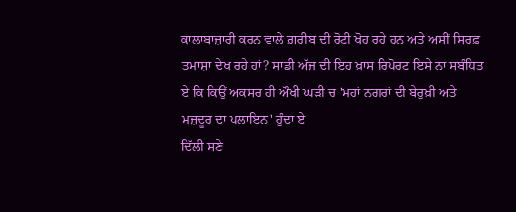ਕਾਲਾਬਾਜ਼ਾਰੀ ਕਰਨ ਵਾਲੇ ਗ਼ਰੀਬ ਦੀ ਰੋਟੀ ਖੋਹ ਰਹੇ ਹਨ ਅਤੇ ਅਸੀਂ ਸਿਰਫ਼ ਤਮਾਸ਼ਾ ਦੇਖ ਰਹੇ ਹਾਂ? ਸਾਡੀ ਅੱਜ ਦੀ ਇਹ ਖ਼ਾਸ ਰਿਪੋਰਟ ਇਸੇ ਨਾ ਸਬੰਧਿਤ ਏ ਕਿ ਕਿਉਂ ਅਕਸਰ ਹੀ ਔਖੀ ਘੜੀ ਚ 'ਮਹਾਂ ਨਗਰਾਂ ਦੀ ਬੇਰੁਖ਼ੀ ਅਤੇ ਮਜ਼ਦੂਰ ਦਾ ਪਲਾਇਨ' ਹੁੰਦਾ ਏ
ਦਿੱਲੀ ਸਣੇ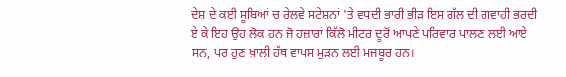ਦੇਸ਼ ਦੇ ਕਈ ਸੂਬਿਆਂ ਚ ਰੇਲਵੇ ਸਟੇਸ਼ਨਾਂ 'ਤੇ ਵਧਦੀ ਭਾਰੀ ਭੀੜ ਇਸ ਗੱਲ ਦੀ ਗਵਾਹੀ ਭਰਦੀ ਏ ਕੇ ਇਹ ਉਹ ਲੋਕ ਹਨ ਜੋ ਹਜ਼ਾਰਾਂ ਕਿੱਲੋ ਮੀਟਰ ਦੂਰੋਂ ਆਪਣੇ ਪਰਿਵਾਰ ਪਾਲਣ ਲਈ ਆਏ ਸਨ, ਪਰ ਹੁਣ ਖ਼ਾਲੀ ਹੱਥ ਵਾਪਸ ਮੁੜਨ ਲਈ ਮਜਬੂਰ ਹਨ।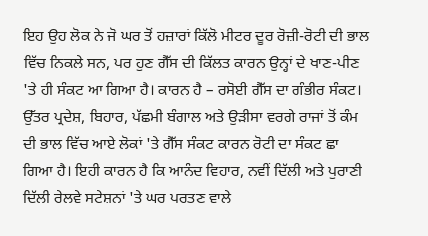ਇਹ ਉਹ ਲੋਕ ਨੇ ਜੋ ਘਰ ਤੋਂ ਹਜ਼ਾਰਾਂ ਕਿੱਲੋ ਮੀਟਰ ਦੂਰ ਰੋਜ਼ੀ-ਰੋਟੀ ਦੀ ਭਾਲ ਵਿੱਚ ਨਿਕਲੇ ਸਨ, ਪਰ ਹੁਣ ਗੈੱਸ ਦੀ ਕਿੱਲਤ ਕਾਰਨ ਉਨ੍ਹਾਂ ਦੇ ਖਾਣ-ਪੀਣ 'ਤੇ ਹੀ ਸੰਕਟ ਆ ਗਿਆ ਹੈ। ਕਾਰਨ ਹੈ – ਰਸੋਈ ਗੈੱਸ ਦਾ ਗੰਭੀਰ ਸੰਕਟ।
ਉੱਤਰ ਪ੍ਰਦੇਸ਼, ਬਿਹਾਰ, ਪੱਛਮੀ ਬੰਗਾਲ ਅਤੇ ਉੜੀਸਾ ਵਰਗੇ ਰਾਜਾਂ ਤੋਂ ਕੰਮ ਦੀ ਭਾਲ ਵਿੱਚ ਆਏ ਲੋਕਾਂ 'ਤੇ ਗੈੱਸ ਸੰਕਟ ਕਾਰਨ ਰੋਟੀ ਦਾ ਸੰਕਟ ਛਾ ਗਿਆ ਹੈ। ਇਹੀ ਕਾਰਨ ਹੈ ਕਿ ਆਨੰਦ ਵਿਹਾਰ, ਨਵੀਂ ਦਿੱਲੀ ਅਤੇ ਪੁਰਾਣੀ ਦਿੱਲੀ ਰੇਲਵੇ ਸਟੇਸ਼ਨਾਂ 'ਤੇ ਘਰ ਪਰਤਣ ਵਾਲੇ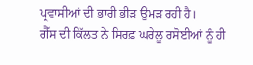ਪ੍ਰਵਾਸੀਆਂ ਦੀ ਭਾਰੀ ਭੀੜ ਉਮੜ ਰਹੀ ਹੈ।
ਗੈੱਸ ਦੀ ਕਿੱਲਤ ਨੇ ਸਿਰਫ਼ ਘਰੇਲੂ ਰਸੋਈਆਂ ਨੂੰ ਹੀ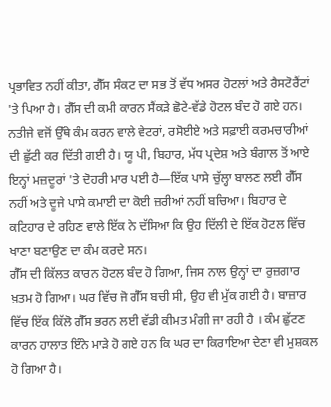ਪ੍ਰਭਾਵਿਤ ਨਹੀਂ ਕੀਤਾ, ਗੈੱਸ ਸੰਕਟ ਦਾ ਸਭ ਤੋਂ ਵੱਧ ਅਸਰ ਹੋਟਲਾਂ ਅਤੇ ਰੈਸਟੋਰੈਂਟਾਂ 'ਤੇ ਪਿਆ ਹੈ। ਗੈੱਸ ਦੀ ਕਮੀ ਕਾਰਨ ਸੈਂਕੜੇ ਛੋਟੇ-ਵੱਡੇ ਹੋਟਲ ਬੰਦ ਹੋ ਗਏ ਹਨ।
ਨਤੀਜੇ ਵਜੋਂ ਉੱਥੇ ਕੰਮ ਕਰਨ ਵਾਲੇ ਵੇਟਰਾਂ, ਰਸੋਈਏ ਅਤੇ ਸਫ਼ਾਈ ਕਰਮਚਾਰੀਆਂ ਦੀ ਛੁੱਟੀ ਕਰ ਦਿੱਤੀ ਗਈ ਹੈ। ਯੂ ਪੀ, ਬਿਹਾਰ, ਮੱਧ ਪ੍ਰਦੇਸ਼ ਅਤੇ ਬੰਗਾਲ ਤੋਂ ਆਏ ਇਨ੍ਹਾਂ ਮਜ਼ਦੂਰਾਂ 'ਤੇ ਦੋਹਰੀ ਮਾਰ ਪਈ ਹੈ—ਇੱਕ ਪਾਸੇ ਚੁੱਲ੍ਹਾ ਬਾਲਣ ਲਈ ਗੈੱਸ ਨਹੀਂ ਅਤੇ ਦੂਜੇ ਪਾਸੇ ਕਮਾਈ ਦਾ ਕੋਈ ਜ਼ਰੀਆਂ ਨਹੀਂ ਬਚਿਆ। ਬਿਹਾਰ ਦੇ ਕਟਿਹਾਰ ਦੇ ਰਹਿਣ ਵਾਲੇ ਇੱਕ ਨੇ ਦੱਸਿਆ ਕਿ ਉਹ ਦਿੱਲੀ ਦੇ ਇੱਕ ਹੋਟਲ ਵਿੱਚ ਖਾਣਾ ਬਣਾਉਣ ਦਾ ਕੰਮ ਕਰਦੇ ਸਨ।
ਗੈੱਸ ਦੀ ਕਿੱਲਤ ਕਾਰਨ ਹੋਟਲ ਬੰਦ ਹੋ ਗਿਆ, ਜਿਸ ਨਾਲ ਉਨ੍ਹਾਂ ਦਾ ਰੁਜ਼ਗਾਰ ਖ਼ਤਮ ਹੋ ਗਿਆ। ਘਰ ਵਿੱਚ ਜੋ ਗੈੱਸ ਬਚੀ ਸੀ, ਉਹ ਵੀ ਮੁੱਕ ਗਈ ਹੈ। ਬਾਜ਼ਾਰ ਵਿੱਚ ਇੱਕ ਕਿੱਲੋ ਗੈੱਸ ਭਰਨ ਲਈ ਵੱਡੀ ਕੀਮਤ ਮੰਗੀ ਜਾ ਰਹੀ ਹੈ । ਕੰਮ ਛੁੱਟਣ ਕਾਰਨ ਹਾਲਾਤ ਇੰਨੇ ਮਾੜੇ ਹੋ ਗਏ ਹਨ ਕਿ ਘਰ ਦਾ ਕਿਰਾਇਆ ਦੇਣਾ ਵੀ ਮੁਸ਼ਕਲ ਹੋ ਗਿਆ ਹੈ।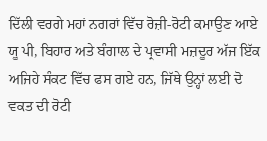ਦਿੱਲੀ ਵਰਗੇ ਮਹਾਂ ਨਗਰਾਂ ਵਿੱਚ ਰੋਜ਼ੀ-ਰੋਟੀ ਕਮਾਉਣ ਆਏ ਯੂ ਪੀ, ਬਿਹਾਰ ਅਤੇ ਬੰਗਾਲ ਦੇ ਪ੍ਰਵਾਸੀ ਮਜ਼ਦੂਰ ਅੱਜ ਇੱਕ ਅਜਿਹੇ ਸੰਕਟ ਵਿੱਚ ਫਸ ਗਏ ਹਨ, ਜਿੱਥੇ ਉਨ੍ਹਾਂ ਲਈ ਦੋ ਵਕਤ ਦੀ ਰੋਟੀ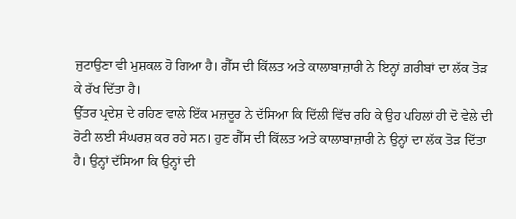ਜੁਟਾਉਣਾ ਵੀ ਮੁਸ਼ਕਲ ਹੋ ਗਿਆ ਹੈ। ਗੈੱਸ ਦੀ ਕਿੱਲਤ ਅਤੇ ਕਾਲਾਬਾਜ਼ਾਰੀ ਨੇ ਇਨ੍ਹਾਂ ਗ਼ਰੀਬਾਂ ਦਾ ਲੱਕ ਤੋੜ ਕੇ ਰੱਖ ਦਿੱਤਾ ਹੈ।
ਉੱਤਰ ਪ੍ਰਦੇਸ਼ ਦੇ ਰਹਿਣ ਵਾਲੇ ਇੱਕ ਮਜ਼ਦੂਰ ਨੇ ਦੱਸਿਆ ਕਿ ਦਿੱਲੀ ਵਿੱਚ ਰਹਿ ਕੇ ਉਹ ਪਹਿਲਾਂ ਹੀ ਦੋ ਵੇਲੇ ਦੀ ਰੋਟੀ ਲਈ ਸੰਘਰਸ਼ ਕਰ ਰਹੇ ਸਨ। ਹੁਣ ਗੈੱਸ ਦੀ ਕਿੱਲਤ ਅਤੇ ਕਾਲਾਬਾਜ਼ਾਰੀ ਨੇ ਉਨ੍ਹਾਂ ਦਾ ਲੱਕ ਤੋੜ ਦਿੱਤਾ ਹੈ। ਉਨ੍ਹਾਂ ਦੱਸਿਆ ਕਿ ਉਨ੍ਹਾਂ ਦੀ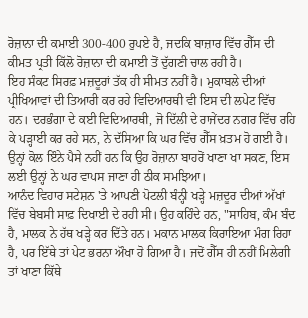ਰੋਜ਼ਾਨਾ ਦੀ ਕਮਾਈ 300-400 ਰੁਪਏ ਹੈ, ਜਦਕਿ ਬਾਜ਼ਾਰ ਵਿੱਚ ਗੈੱਸ ਦੀ ਕੀਮਤ ਪ੍ਰਤੀ ਕਿੱਲੋ ਰੋਜ਼ਾਨਾ ਦੀ ਕਮਾਈ ਤੋਂ ਦੁੱਗਣੀ ਚਾਲ ਰਹੀ ਹੈ।
ਇਹ ਸੰਕਟ ਸਿਰਫ਼ ਮਜ਼ਦੂਰਾਂ ਤੱਕ ਹੀ ਸੀਮਤ ਨਹੀਂ ਹੈ। ਮੁਕਾਬਲੇ ਦੀਆਂ ਪ੍ਰੀਖਿਆਵਾਂ ਦੀ ਤਿਆਰੀ ਕਰ ਰਹੇ ਵਿਦਿਆਰਥੀ ਵੀ ਇਸ ਦੀ ਲਪੇਟ ਵਿੱਚ ਹਨ। ਦਰਭੰਗਾ ਦੇ ਕਈ ਵਿਦਿਆਰਥੀ, ਜੋ ਦਿੱਲੀ ਦੇ ਰਾਜੇਂਦਰ ਨਗਰ ਵਿੱਚ ਰਹਿ ਕੇ ਪੜ੍ਹਾਈ ਕਰ ਰਹੇ ਸਨ, ਨੇ ਦੱਸਿਆ ਕਿ ਘਰ ਵਿੱਚ ਗੈੱਸ ਖ਼ਤਮ ਹੋ ਗਈ ਹੈ। ਉਨ੍ਹਾਂ ਕੋਲ ਇੰਨੇ ਪੈਸੇ ਨਹੀਂ ਹਨ ਕਿ ਉਹ ਰੋਜ਼ਾਨਾ ਬਾਹਰੋਂ ਖਾਣਾ ਖਾ ਸਕਣ, ਇਸ ਲਈ ਉਨ੍ਹਾਂ ਨੇ ਘਰ ਵਾਪਸ ਜਾਣਾ ਹੀ ਠੀਕ ਸਮਝਿਆ।
ਆਨੰਦ ਵਿਹਾਰ ਸਟੇਸ਼ਨ 'ਤੇ ਆਪਣੀ ਪੋਟਲੀ ਬੰਨ੍ਹੀ ਖੜ੍ਹੇ ਮਜ਼ਦੂਰ ਦੀਆਂ ਅੱਖਾਂ ਵਿੱਚ ਬੇਬਸੀ ਸਾਫ਼ ਦਿਖਾਈ ਦੇ ਰਹੀ ਸੀ। ਉਹ ਕਹਿੰਦੇ ਹਨ, "ਸਾਹਿਬ, ਕੰਮ ਬੰਦ ਹੈ, ਮਾਲਕ ਨੇ ਹੱਥ ਖੜ੍ਹੇ ਕਰ ਦਿੱਤੇ ਹਨ। ਮਕਾਨ ਮਾਲਕ ਕਿਰਾਇਆ ਮੰਗ ਰਿਹਾ ਹੈ, ਪਰ ਇੱਥੇ ਤਾਂ ਪੇਟ ਭਰਨਾ ਔਖਾ ਹੋ ਗਿਆ ਹੈ। ਜਦੋਂ ਗੈੱਸ ਹੀ ਨਹੀਂ ਮਿਲੇਗੀ ਤਾਂ ਖਾਣਾ ਕਿੱਥੇ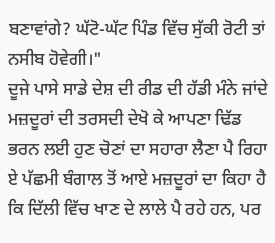ਬਣਾਵਾਂਗੇ? ਘੱਟੋ-ਘੱਟ ਪਿੰਡ ਵਿੱਚ ਸੁੱਕੀ ਰੋਟੀ ਤਾਂ ਨਸੀਬ ਹੋਵੇਗੀ।"
ਦੂਜੇ ਪਾਸੇ ਸਾਡੇ ਦੇਸ਼ ਦੀ ਰੀਡ ਦੀ ਹੱਡੀ ਮੰਨੇ ਜਾਂਦੇ ਮਜ਼ਦੂਰਾਂ ਦੀ ਤਰਸਦੀ ਦੇਖੋ ਕੇ ਆਪਣਾ ਢਿੱਡ ਭਰਨ ਲਈ ਹੁਣ ਚੋਣਾਂ ਦਾ ਸਹਾਰਾ ਲੈਣਾ ਪੈ ਰਿਹਾ ਏ ਪੱਛਮੀ ਬੰਗਾਲ ਤੋਂ ਆਏ ਮਜ਼ਦੂਰਾਂ ਦਾ ਕਿਹਾ ਹੈ ਕਿ ਦਿੱਲੀ ਵਿੱਚ ਖਾਣ ਦੇ ਲਾਲੇ ਪੈ ਰਹੇ ਹਨ, ਪਰ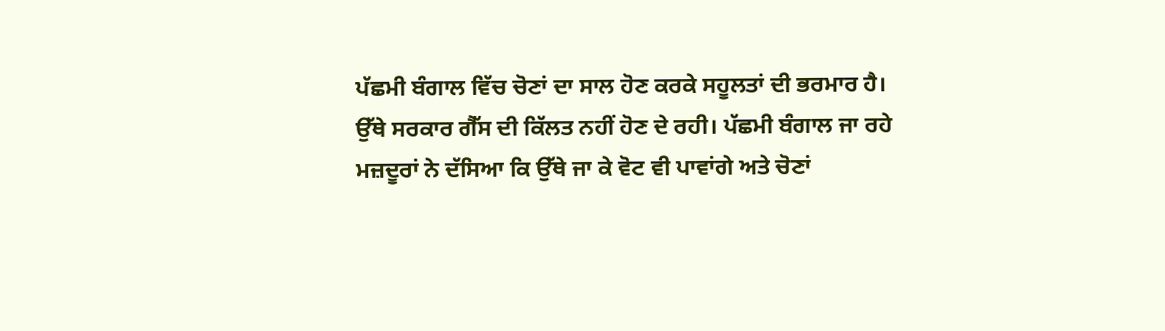ਪੱਛਮੀ ਬੰਗਾਲ ਵਿੱਚ ਚੋਣਾਂ ਦਾ ਸਾਲ ਹੋਣ ਕਰਕੇ ਸਹੂਲਤਾਂ ਦੀ ਭਰਮਾਰ ਹੈ।
ਉੱਥੇ ਸਰਕਾਰ ਗੈੱਸ ਦੀ ਕਿੱਲਤ ਨਹੀਂ ਹੋਣ ਦੇ ਰਹੀ। ਪੱਛਮੀ ਬੰਗਾਲ ਜਾ ਰਹੇ ਮਜ਼ਦੂਰਾਂ ਨੇ ਦੱਸਿਆ ਕਿ ਉੱਥੇ ਜਾ ਕੇ ਵੋਟ ਵੀ ਪਾਵਾਂਗੇ ਅਤੇ ਚੋਣਾਂ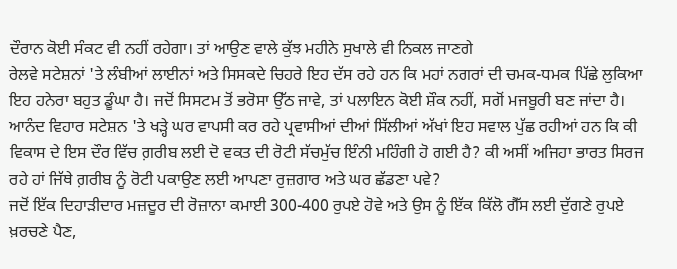ਦੌਰਾਨ ਕੋਈ ਸੰਕਟ ਵੀ ਨਹੀਂ ਰਹੇਗਾ। ਤਾਂ ਆਉਣ ਵਾਲੇ ਕੁੱਝ ਮਹੀਨੇ ਸੁਖਾਲੇ ਵੀ ਨਿਕਲ ਜਾਣਗੇ
ਰੇਲਵੇ ਸਟੇਸ਼ਨਾਂ 'ਤੇ ਲੰਬੀਆਂ ਲਾਈਨਾਂ ਅਤੇ ਸਿਸਕਦੇ ਚਿਹਰੇ ਇਹ ਦੱਸ ਰਹੇ ਹਨ ਕਿ ਮਹਾਂ ਨਗਰਾਂ ਦੀ ਚਮਕ-ਧਮਕ ਪਿੱਛੇ ਲੁਕਿਆ ਇਹ ਹਨੇਰਾ ਬਹੁਤ ਡੂੰਘਾ ਹੈ। ਜਦੋਂ ਸਿਸਟਮ ਤੋਂ ਭਰੋਸਾ ਉੱਠ ਜਾਵੇ, ਤਾਂ ਪਲਾਇਨ ਕੋਈ ਸ਼ੌਕ ਨਹੀਂ, ਸਗੋਂ ਮਜਬੂਰੀ ਬਣ ਜਾਂਦਾ ਹੈ।
ਆਨੰਦ ਵਿਹਾਰ ਸਟੇਸ਼ਨ 'ਤੇ ਖੜ੍ਹੇ ਘਰ ਵਾਪਸੀ ਕਰ ਰਹੇ ਪ੍ਰਵਾਸੀਆਂ ਦੀਆਂ ਸਿੱਲੀਆਂ ਅੱਖਾਂ ਇਹ ਸਵਾਲ ਪੁੱਛ ਰਹੀਆਂ ਹਨ ਕਿ ਕੀ ਵਿਕਾਸ ਦੇ ਇਸ ਦੌਰ ਵਿੱਚ ਗ਼ਰੀਬ ਲਈ ਦੋ ਵਕਤ ਦੀ ਰੋਟੀ ਸੱਚਮੁੱਚ ਇੰਨੀ ਮਹਿੰਗੀ ਹੋ ਗਈ ਹੈ? ਕੀ ਅਸੀਂ ਅਜਿਹਾ ਭਾਰਤ ਸਿਰਜ ਰਹੇ ਹਾਂ ਜਿੱਥੇ ਗ਼ਰੀਬ ਨੂੰ ਰੋਟੀ ਪਕਾਉਣ ਲਈ ਆਪਣਾ ਰੁਜ਼ਗਾਰ ਅਤੇ ਘਰ ਛੱਡਣਾ ਪਵੇ?
ਜਦੋਂ ਇੱਕ ਦਿਹਾੜੀਦਾਰ ਮਜ਼ਦੂਰ ਦੀ ਰੋਜ਼ਾਨਾ ਕਮਾਈ 300-400 ਰੁਪਏ ਹੋਵੇ ਅਤੇ ਉਸ ਨੂੰ ਇੱਕ ਕਿੱਲੋ ਗੈੱਸ ਲਈ ਦੁੱਗਣੇ ਰੁਪਏ ਖ਼ਰਚਣੇ ਪੈਣ,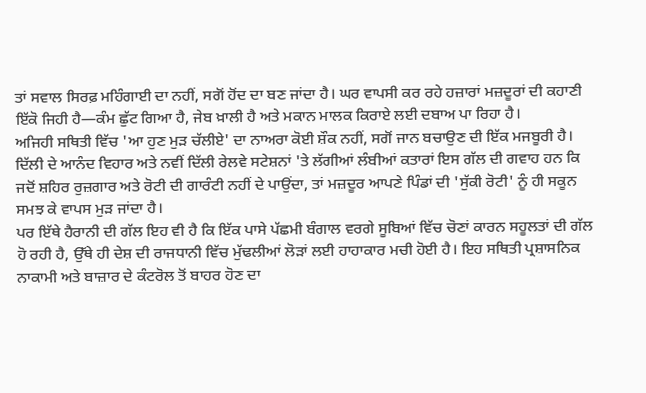ਤਾਂ ਸਵਾਲ ਸਿਰਫ਼ ਮਹਿੰਗਾਈ ਦਾ ਨਹੀਂ, ਸਗੋਂ ਹੋਂਦ ਦਾ ਬਣ ਜਾਂਦਾ ਹੈ। ਘਰ ਵਾਪਸੀ ਕਰ ਰਹੇ ਹਜ਼ਾਰਾਂ ਮਜ਼ਦੂਰਾਂ ਦੀ ਕਹਾਣੀ ਇੱਕੋ ਜਿਹੀ ਹੈ—ਕੰਮ ਛੁੱਟ ਗਿਆ ਹੈ, ਜੇਬ ਖ਼ਾਲੀ ਹੈ ਅਤੇ ਮਕਾਨ ਮਾਲਕ ਕਿਰਾਏ ਲਈ ਦਬਾਅ ਪਾ ਰਿਹਾ ਹੈ।
ਅਜਿਹੀ ਸਥਿਤੀ ਵਿੱਚ 'ਆ ਹੁਣ ਮੁੜ ਚੱਲੀਏ' ਦਾ ਨਾਅਰਾ ਕੋਈ ਸ਼ੌਕ ਨਹੀਂ, ਸਗੋਂ ਜਾਨ ਬਚਾਉਣ ਦੀ ਇੱਕ ਮਜਬੂਰੀ ਹੈ। ਦਿੱਲੀ ਦੇ ਆਨੰਦ ਵਿਹਾਰ ਅਤੇ ਨਵੀਂ ਦਿੱਲੀ ਰੇਲਵੇ ਸਟੇਸ਼ਨਾਂ 'ਤੇ ਲੱਗੀਆਂ ਲੰਬੀਆਂ ਕਤਾਰਾਂ ਇਸ ਗੱਲ ਦੀ ਗਵਾਹ ਹਨ ਕਿ ਜਦੋਂ ਸ਼ਹਿਰ ਰੁਜ਼ਗਾਰ ਅਤੇ ਰੋਟੀ ਦੀ ਗਾਰੰਟੀ ਨਹੀਂ ਦੇ ਪਾਉਂਦਾ, ਤਾਂ ਮਜ਼ਦੂਰ ਆਪਣੇ ਪਿੰਡਾਂ ਦੀ 'ਸੁੱਕੀ ਰੋਟੀ' ਨੂੰ ਹੀ ਸਕੂਨ ਸਮਝ ਕੇ ਵਾਪਸ ਮੁੜ ਜਾਂਦਾ ਹੈ।
ਪਰ ਇੱਥੇ ਹੈਰਾਨੀ ਦੀ ਗੱਲ ਇਹ ਵੀ ਹੈ ਕਿ ਇੱਕ ਪਾਸੇ ਪੱਛਮੀ ਬੰਗਾਲ ਵਰਗੇ ਸੂਬਿਆਂ ਵਿੱਚ ਚੋਣਾਂ ਕਾਰਨ ਸਹੂਲਤਾਂ ਦੀ ਗੱਲ ਹੋ ਰਹੀ ਹੈ, ਉੱਥੇ ਹੀ ਦੇਸ਼ ਦੀ ਰਾਜਧਾਨੀ ਵਿੱਚ ਮੁੱਢਲੀਆਂ ਲੋੜਾਂ ਲਈ ਹਾਹਾਕਾਰ ਮਚੀ ਹੋਈ ਹੈ। ਇਹ ਸਥਿਤੀ ਪ੍ਰਸ਼ਾਸਨਿਕ ਨਾਕਾਮੀ ਅਤੇ ਬਾਜ਼ਾਰ ਦੇ ਕੰਟਰੋਲ ਤੋਂ ਬਾਹਰ ਹੋਣ ਦਾ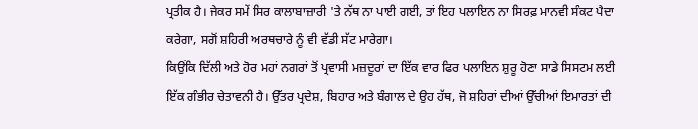ਪ੍ਰਤੀਕ ਹੈ। ਜੇਕਰ ਸਮੇਂ ਸਿਰ ਕਾਲਾਬਾਜ਼ਾਰੀ 'ਤੇ ਨੱਥ ਨਾ ਪਾਈ ਗਈ, ਤਾਂ ਇਹ ਪਲਾਇਨ ਨਾ ਸਿਰਫ਼ ਮਾਨਵੀ ਸੰਕਟ ਪੈਦਾ ਕਰੇਗਾ, ਸਗੋਂ ਸ਼ਹਿਰੀ ਅਰਥਚਾਰੇ ਨੂੰ ਵੀ ਵੱਡੀ ਸੱਟ ਮਾਰੇਗਾ।
ਕਿਉਂਕਿ ਦਿੱਲੀ ਅਤੇ ਹੋਰ ਮਹਾਂ ਨਗਰਾਂ ਤੋਂ ਪ੍ਰਵਾਸੀ ਮਜ਼ਦੂਰਾਂ ਦਾ ਇੱਕ ਵਾਰ ਫਿਰ ਪਲਾਇਨ ਸ਼ੁਰੂ ਹੋਣਾ ਸਾਡੇ ਸਿਸਟਮ ਲਈ ਇੱਕ ਗੰਭੀਰ ਚੇਤਾਵਨੀ ਹੈ। ਉੱਤਰ ਪ੍ਰਦੇਸ਼, ਬਿਹਾਰ ਅਤੇ ਬੰਗਾਲ ਦੇ ਉਹ ਹੱਥ, ਜੋ ਸ਼ਹਿਰਾਂ ਦੀਆਂ ਉੱਚੀਆਂ ਇਮਾਰਤਾਂ ਦੀ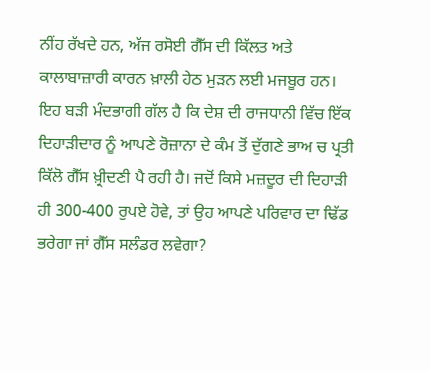ਨੀਂਹ ਰੱਖਦੇ ਹਨ, ਅੱਜ ਰਸੋਈ ਗੈੱਸ ਦੀ ਕਿੱਲਤ ਅਤੇ ਕਾਲਾਬਾਜ਼ਾਰੀ ਕਾਰਨ ਖ਼ਾਲੀ ਹੇਠ ਮੁੜਨ ਲਈ ਮਜਬੂਰ ਹਨ।
ਇਹ ਬੜੀ ਮੰਦਭਾਗੀ ਗੱਲ ਹੈ ਕਿ ਦੇਸ਼ ਦੀ ਰਾਜਧਾਨੀ ਵਿੱਚ ਇੱਕ ਦਿਹਾੜੀਦਾਰ ਨੂੰ ਆਪਣੇ ਰੋਜ਼ਾਨਾ ਦੇ ਕੰਮ ਤੋਂ ਦੁੱਗਣੇ ਭਾਅ ਚ ਪ੍ਰਤੀ ਕਿੱਲੋ ਗੈੱਸ ਖ਼੍ਰੀਦਣੀ ਪੈ ਰਹੀ ਹੈ। ਜਦੋਂ ਕਿਸੇ ਮਜ਼ਦੂਰ ਦੀ ਦਿਹਾੜੀ ਹੀ 300-400 ਰੁਪਏ ਹੋਵੇ, ਤਾਂ ਉਹ ਆਪਣੇ ਪਰਿਵਾਰ ਦਾ ਢਿੱਡ ਭਰੇਗਾ ਜਾਂ ਗੈੱਸ ਸਲੰਡਰ ਲਵੇਗਾ?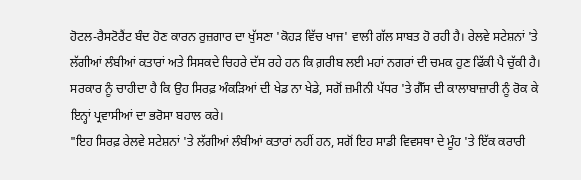ਹੋਟਲ-ਰੈਸਟੋਰੈਂਟ ਬੰਦ ਹੋਣ ਕਾਰਨ ਰੁਜ਼ਗਾਰ ਦਾ ਖੁੱਸਣਾ 'ਕੋਹੜ ਵਿੱਚ ਖਾਜ' ਵਾਲੀ ਗੱਲ ਸਾਬਤ ਹੋ ਰਹੀ ਹੈ। ਰੇਲਵੇ ਸਟੇਸ਼ਨਾਂ 'ਤੇ ਲੱਗੀਆਂ ਲੰਬੀਆਂ ਕਤਾਰਾਂ ਅਤੇ ਸਿਸਕਦੇ ਚਿਹਰੇ ਦੱਸ ਰਹੇ ਹਨ ਕਿ ਗ਼ਰੀਬ ਲਈ ਮਹਾਂ ਨਗਰਾਂ ਦੀ ਚਮਕ ਹੁਣ ਫਿੱਕੀ ਪੈ ਚੁੱਕੀ ਹੈ। ਸਰਕਾਰ ਨੂੰ ਚਾਹੀਦਾ ਹੈ ਕਿ ਉਹ ਸਿਰਫ਼ ਅੰਕੜਿਆਂ ਦੀ ਖੇਡ ਨਾ ਖੇਡੇ, ਸਗੋਂ ਜ਼ਮੀਨੀ ਪੱਧਰ 'ਤੇ ਗੈੱਸ ਦੀ ਕਾਲਾਬਾਜ਼ਾਰੀ ਨੂੰ ਰੋਕ ਕੇ ਇਨ੍ਹਾਂ ਪ੍ਰਵਾਸੀਆਂ ਦਾ ਭਰੋਸਾ ਬਹਾਲ ਕਰੇ।
"ਇਹ ਸਿਰਫ਼ ਰੇਲਵੇ ਸਟੇਸ਼ਨਾਂ 'ਤੇ ਲੱਗੀਆਂ ਲੰਬੀਆਂ ਕਤਾਰਾਂ ਨਹੀਂ ਹਨ, ਸਗੋਂ ਇਹ ਸਾਡੀ ਵਿਵਸਥਾ ਦੇ ਮੂੰਹ 'ਤੇ ਇੱਕ ਕਰਾਰੀ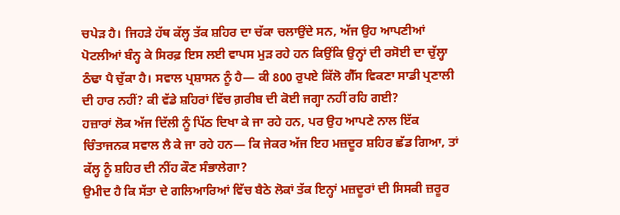ਚਪੇੜ ਹੈ। ਜਿਹੜੇ ਹੱਥ ਕੱਲ੍ਹ ਤੱਕ ਸ਼ਹਿਰ ਦਾ ਚੱਕਾ ਚਲਾਉਂਦੇ ਸਨ, ਅੱਜ ਉਹ ਆਪਣੀਆਂ ਪੋਟਲੀਆਂ ਬੰਨ੍ਹ ਕੇ ਸਿਰਫ਼ ਇਸ ਲਈ ਵਾਪਸ ਮੁੜ ਰਹੇ ਹਨ ਕਿਉਂਕਿ ਉਨ੍ਹਾਂ ਦੀ ਰਸੋਈ ਦਾ ਚੁੱਲ੍ਹਾ ਠੰਢਾ ਪੈ ਚੁੱਕਾ ਹੈ। ਸਵਾਲ ਪ੍ਰਸ਼ਾਸਨ ਨੂੰ ਹੈ— ਕੀ 800 ਰੁਪਏ ਕਿੱਲੋ ਗੈੱਸ ਵਿਕਣਾ ਸਾਡੀ ਪ੍ਰਣਾਲੀ ਦੀ ਹਾਰ ਨਹੀਂ? ਕੀ ਵੱਡੇ ਸ਼ਹਿਰਾਂ ਵਿੱਚ ਗ਼ਰੀਬ ਦੀ ਕੋਈ ਜਗ੍ਹਾ ਨਹੀਂ ਰਹਿ ਗਈ?
ਹਜ਼ਾਰਾਂ ਲੋਕ ਅੱਜ ਦਿੱਲੀ ਨੂੰ ਪਿੱਠ ਦਿਖਾ ਕੇ ਜਾ ਰਹੇ ਹਨ, ਪਰ ਉਹ ਆਪਣੇ ਨਾਲ ਇੱਕ ਚਿੰਤਾਜਨਕ ਸਵਾਲ ਲੈ ਕੇ ਜਾ ਰਹੇ ਹਨ— ਕਿ ਜੇਕਰ ਅੱਜ ਇਹ ਮਜ਼ਦੂਰ ਸ਼ਹਿਰ ਛੱਡ ਗਿਆ, ਤਾਂ ਕੱਲ੍ਹ ਨੂੰ ਸ਼ਹਿਰ ਦੀ ਨੀਂਹ ਕੌਣ ਸੰਭਾਲੇਗਾ?
ਉਮੀਦ ਹੈ ਕਿ ਸੱਤਾ ਦੇ ਗਲਿਆਰਿਆਂ ਵਿੱਚ ਬੈਠੇ ਲੋਕਾਂ ਤੱਕ ਇਨ੍ਹਾਂ ਮਜ਼ਦੂਰਾਂ ਦੀ ਸਿਸਕੀ ਜ਼ਰੂਰ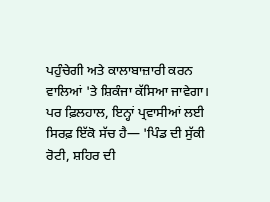ਪਹੁੰਚੇਗੀ ਅਤੇ ਕਾਲਾਬਾਜ਼ਾਰੀ ਕਰਨ ਵਾਲਿਆਂ 'ਤੇ ਸ਼ਿਕੰਜਾ ਕੱਸਿਆ ਜਾਵੇਗਾ। ਪਰ ਫ਼ਿਲਹਾਲ, ਇਨ੍ਹਾਂ ਪ੍ਰਵਾਸੀਆਂ ਲਈ ਸਿਰਫ਼ ਇੱਕੋ ਸੱਚ ਹੈ— 'ਪਿੰਡ ਦੀ ਸੁੱਕੀ ਰੋਟੀ, ਸ਼ਹਿਰ ਦੀ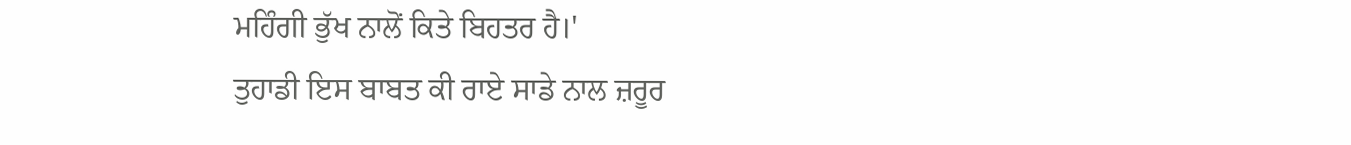ਮਹਿੰਗੀ ਭੁੱਖ ਨਾਲੋਂ ਕਿਤੇ ਬਿਹਤਰ ਹੈ।'
ਤੁਹਾਡੀ ਇਸ ਬਾਬਤ ਕੀ ਰਾਏ ਸਾਡੇ ਨਾਲ ਜ਼ਰੂਰ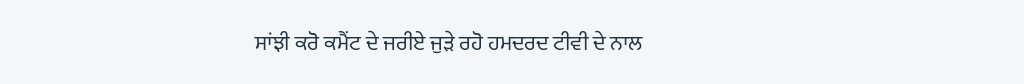ਸਾਂਝੀ ਕਰੋ ਕਮੈਂਟ ਦੇ ਜਰੀਏ ਜੁੜੇ ਰਹੋ ਹਮਦਰਦ ਟੀਵੀ ਦੇ ਨਾਲ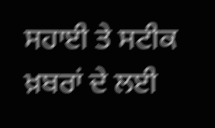ਸਹਾਈ ਤੇ ਸਟੀਕ ਖ਼ਬਰਾਂ ਦੇ ਲਈ